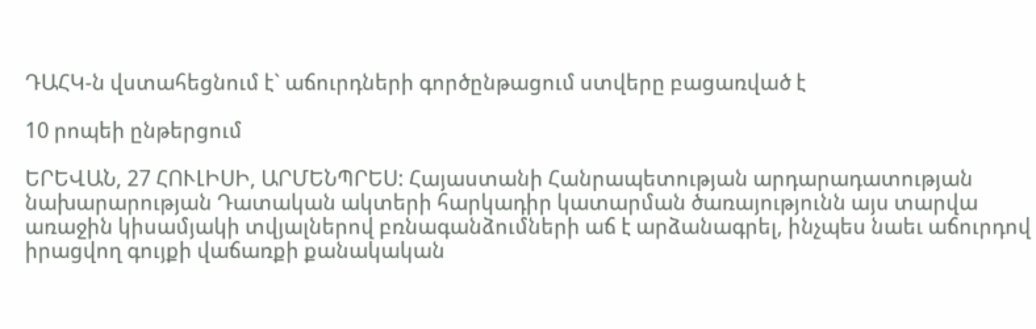ԴԱՀԿ-ն վստահեցնում է` աճուրդների գործընթացում ստվերը բացառված է

10 րոպեի ընթերցում

ԵՐԵՎԱՆ, 27 ՀՈՒԼԻՍԻ, ԱՐՄԵՆՊՐԵՍ: Հայաստանի Հանրապետության արդարադատության նախարարության Դատական ակտերի հարկադիր կատարման ծառայությունն այս տարվա առաջին կիսամյակի տվյալներով բռնագանձումների աճ է արձանագրել, ինչպես նաեւ աճուրդով իրացվող գույքի վաճառքի քանակական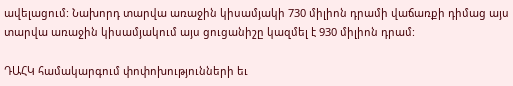ավելացում: Նախորդ տարվա առաջին կիսամյակի 730 միլիոն դրամի վաճառքի դիմաց այս տարվա առաջին կիսամյակում այս ցուցանիշը կազմել է 930 միլիոն դրամ:

ԴԱՀԿ համակարգում փոփոխությունների եւ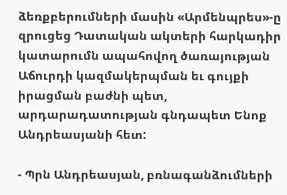ձեռքբերումների մասին «Արմենպրես»-ը զրուցեց Դատական ակտերի հարկադիր կատարումն ապահովող ծառայության Աճուրդի կազմակերպման եւ գույքի իրացման բաժնի պետ, արդարադատության գնդապետ Ենոք Անդրեասյանի հետ:

- Պրն Անդրեասյան, բռնագանձումների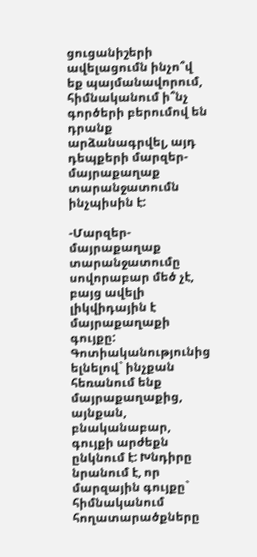ցուցանիշերի ավելացումն ինչո՞վ եք պայմանավորում, հիմնականում ի՞նչ գործերի բերումով են դրանք արձանագրվել, այդ դեպքերի մարզեր-մայրաքաղաք տարանջատումն ինչպիսին է:

-Մարզեր-մայրաքաղաք տարանջատումը սովորաբար մեծ չէ, բայց ավելի լիկվիդային է մայրաքաղաքի գույքը: Գոտիականությունից ելնելով` ինչքան հեռանում ենք մայրաքաղաքից, այնքան, բնականաբար, գույքի արժեքն ընկնում է: Խնդիրը նրանում է, որ մարզային գույքը` հիմնականում հողատարածքները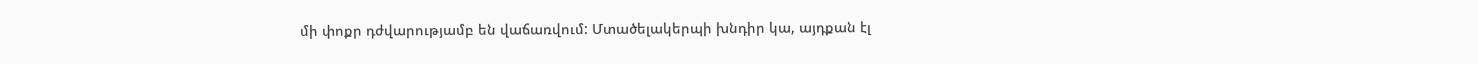մի փոքր դժվարությամբ են վաճառվում: Մտածելակերպի խնդիր կա, այդքան էլ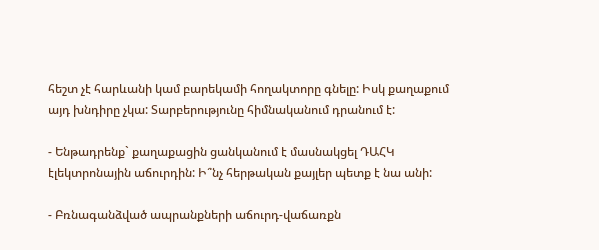հեշտ չէ հարևանի կամ բարեկամի հողակտորը գնելը: Իսկ քաղաքում այդ խնդիրը չկա: Տարբերությունը հիմնականում դրանում է:

- Ենթադրենք` քաղաքացին ցանկանում է մասնակցել ԴԱՀԿ էլեկտրոնային աճուրդին: Ի՞նչ հերթական քայլեր պետք է նա անի:

- Բռնագանձված ապրանքների աճուրդ-վաճառքն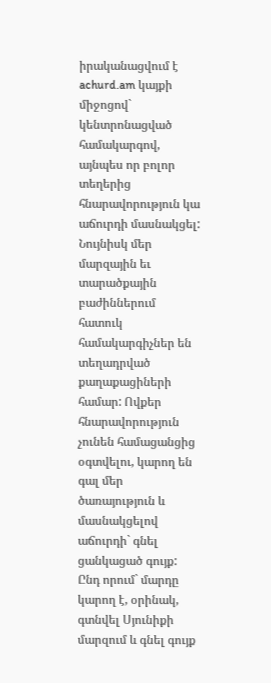իրականացվում է achurd.am կայքի միջոցով` կենտրոնացված համակարգով, այնպես որ բոլոր տեղերից հնարավորություն կա աճուրդի մասնակցել: Նույնիսկ մեր մարզային եւ տարածքային բաժիններում հատուկ համակարգիչներ են տեղադրված քաղաքացիների համար: Ովքեր հնարավորություն չունեն համացանցից օգտվելու, կարող են գալ մեր ծառայություն և մասնակցելով աճուրդի` գնել ցանկացած գույք: Ընդ որում` մարդը կարող է, օրինակ, գտնվել Սյունիքի մարզում և գնել գույք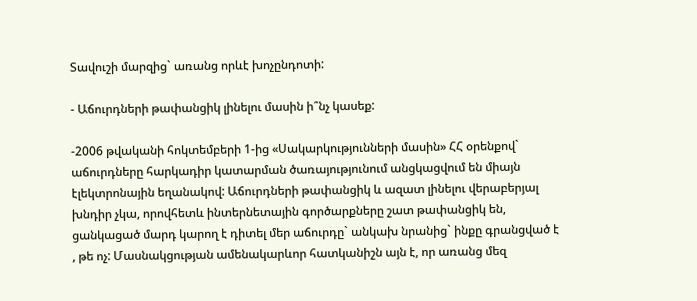Տավուշի մարզից` առանց որևէ խոչընդոտի:

- Աճուրդների թափանցիկ լինելու մասին ի՞նչ կասեք:

-2006 թվականի հոկտեմբերի 1-ից «Սակարկությունների մասին» ՀՀ օրենքով` աճուրդները հարկադիր կատարման ծառայությունում անցկացվում են միայն էլեկտրոնային եղանակով: Աճուրդների թափանցիկ և ազատ լինելու վերաբերյալ խնդիր չկա, որովհետև ինտերնետային գործարքները շատ թափանցիկ են, ցանկացած մարդ կարող է դիտել մեր աճուրդը` անկախ նրանից` ինքը գրանցված է , թե ոչ: Մասնակցության ամենակարևոր հատկանիշն այն է, որ առանց մեզ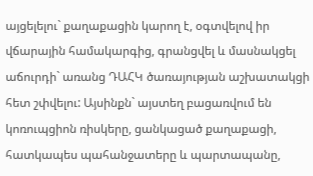այցելելու` քաղաքացին կարող է, օգտվելով իր վճարային համակարգից, գրանցվել և մասնակցել աճուրդի` առանց ԴԱՀԿ ծառայության աշխատակցի հետ շփվելու: Այսինքն` այստեղ բացառվում են կոռուպցիոն ռիսկերը, ցանկացած քաղաքացի, հատկապես պահանջատերը և պարտապանը,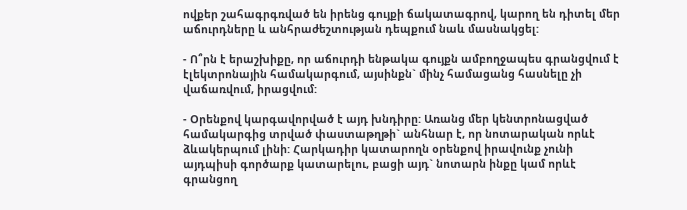ովքեր շահագրգռված են իրենց գույքի ճակատագրով, կարող են դիտել մեր աճուրդները և անհրաժեշտության դեպքում նաև մասնակցել:

- Ո՞րն է երաշխիքը, որ աճուրդի ենթակա գույքն ամբողջապես գրանցվում է էլեկտրոնային համակարգում, այսինքն` մինչ համացանց հասնելը չի վաճառվում, իրացվում:

- Օրենքով կարգավորված է այդ խնդիրը: Առանց մեր կենտրոնացված համակարգից տրված փաստաթղթի` անհնար է, որ նոտարական որևէ ձևակերպում լինի: Հարկադիր կատարողն օրենքով իրավունք չունի այդպիսի գործարք կատարելու, բացի այդ` նոտարն ինքը կամ որևէ գրանցող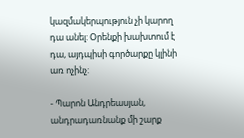կազմակերպություն չի կարող դա անել: Օրենքի խախտում է դա, այդպիսի գործարքը կլինի առ ոչինչ:

- Պարոն Անդրեասյան, անդրադառնանք մի շարք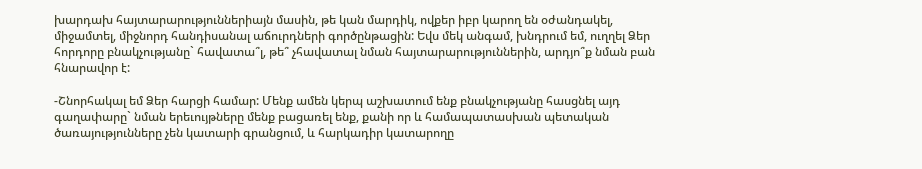խարդախ հայտարարություններիայն մասին, թե կան մարդիկ, ովքեր իբր կարող են օժանդակել, միջամտել, միջնորդ հանդիսանալ աճուրդների գործընթացին: Եվս մեկ անգամ, խնդրում եմ, ուղղել Ձեր հորդորը բնակչությանը` հավատա՞լ, թե՞ չհավատալ նման հայտարարություններին, արդյո՞ք նման բան հնարավոր է:

-Շնորհակալ եմ Ձեր հարցի համար: Մենք ամեն կերպ աշխատում ենք բնակչությանը հասցնել այդ գաղափարը` նման երեւույթները մենք բացառել ենք, քանի որ և համապատասխան պետական ծառայությունները չեն կատարի գրանցում, և հարկադիր կատարողը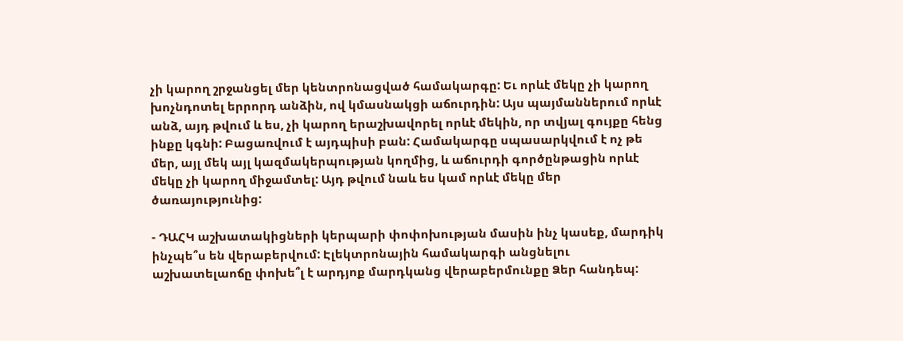չի կարող շրջանցել մեր կենտրոնացված համակարգը: Եւ որևէ մեկը չի կարող խոչնդոտել երրորդ անձին, ով կմասնակցի աճուրդին: Այս պայմաններում որևէ անձ, այդ թվում և ես, չի կարող երաշխավորել որևէ մեկին, որ տվյալ գույքը հենց ինքը կգնի: Բացառվում է այդպիսի բան: Համակարգը սպասարկվում է ոչ թե մեր, այլ մեկ այլ կազմակերպության կողմից, և աճուրդի գործընթացին որևէ մեկը չի կարող միջամտել: Այդ թվում նաև ես կամ որևէ մեկը մեր ծառայությունից:

- ԴԱՀԿ աշխատակիցների կերպարի փոփոխության մասին ինչ կասեք, մարդիկ ինչպե՞ս են վերաբերվում: Էլեկտրոնային համակարգի անցնելու աշխատելաոճը փոխե՞լ է արդյոք մարդկանց վերաբերմունքը Ձեր հանդեպ: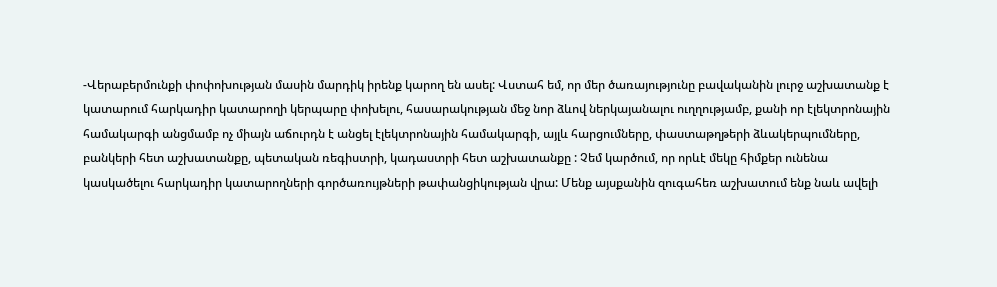-Վերաբերմունքի փոփոխության մասին մարդիկ իրենք կարող են ասել: Վստահ եմ, որ մեր ծառայությունը բավականին լուրջ աշխատանք է կատարում հարկադիր կատարողի կերպարը փոխելու, հասարակության մեջ նոր ձևով ներկայանալու ուղղությամբ, քանի որ էլեկտրոնային համակարգի անցմամբ ոչ միայն աճուրդն է անցել էլեկտրոնային համակարգի, այլև հարցումները, փաստաթղթերի ձևակերպումները, բանկերի հետ աշխատանքը, պետական ռեգիստրի, կադաստրի հետ աշխատանքը : Չեմ կարծում, որ որևէ մեկը հիմքեր ունենա կասկածելու հարկադիր կատարողների գործառույթների թափանցիկության վրա: Մենք այսքանին զուգահեռ աշխատում ենք նաև ավելի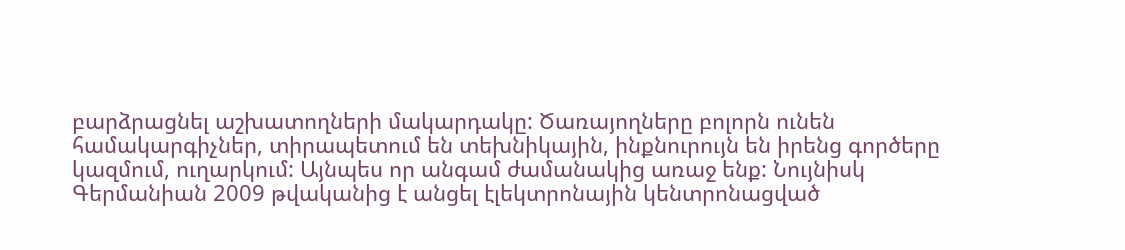բարձրացնել աշխատողների մակարդակը: Ծառայողները բոլորն ունեն համակարգիչներ, տիրապետում են տեխնիկային, ինքնուրույն են իրենց գործերը կազմում, ուղարկում: Այնպես որ անգամ ժամանակից առաջ ենք: Նույնիսկ Գերմանիան 2009 թվականից է անցել էլեկտրոնային կենտրոնացված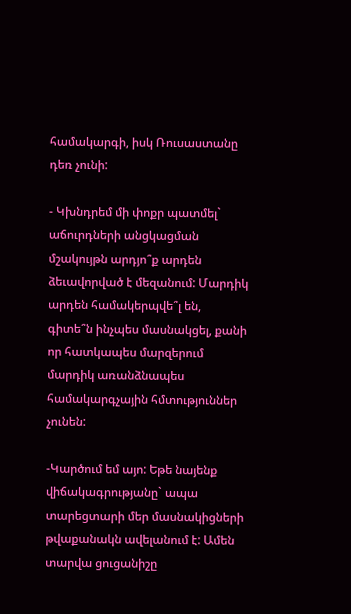համակարգի, իսկ Ռուսաստանը դեռ չունի:

- Կխնդրեմ մի փոքր պատմել` աճուրդների անցկացման մշակույթն արդյո՞ք արդեն ձեւավորված է մեզանում: Մարդիկ արդեն համակերպվե՞լ են, գիտե՞ն ինչպես մասնակցել, քանի որ հատկապես մարզերում մարդիկ առանձնապես համակարգչային հմտություններ չունեն:

-Կարծում եմ այո: Եթե նայենք վիճակագրությանը` ապա տարեցտարի մեր մասնակիցների թվաքանակն ավելանում է: Ամեն տարվա ցուցանիշը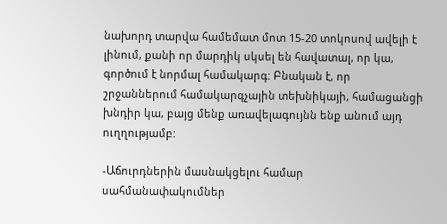նախորդ տարվա համեմատ մոտ 15-20 տոկոսով ավելի է լինում, քանի որ մարդիկ սկսել են հավատալ, որ կա, գործում է նորմալ համակարգ: Բնական է, որ շրջաններում համակարգչային տեխնիկայի, համացանցի խնդիր կա, բայց մենք առավելագույնն ենք անում այդ ուղղությամբ:

-Աճուրդներին մասնակցելու համար սահմանափակումներ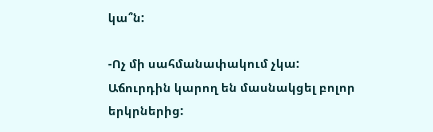կա՞ն:

-Ոչ մի սահմանափակում չկա: Աճուրդին կարող են մասնակցել բոլոր երկրներից: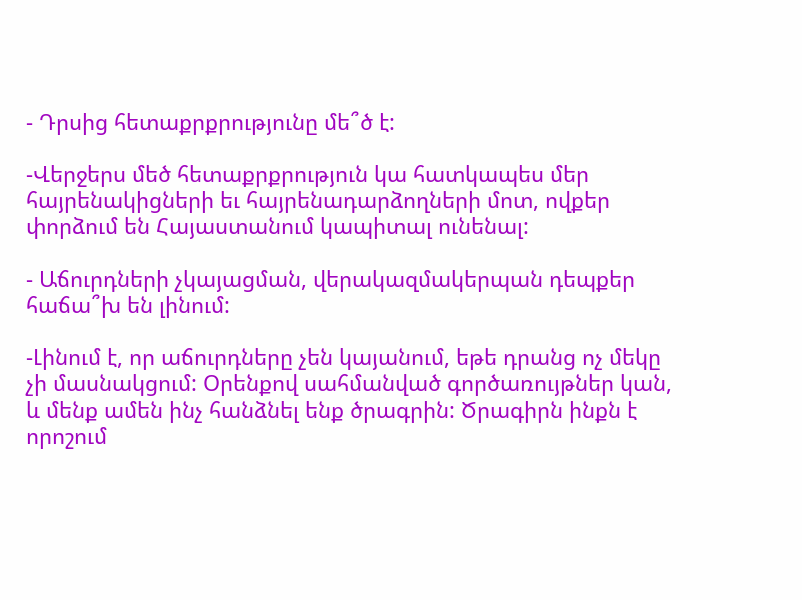- Դրսից հետաքրքրությունը մե՞ծ է:

-Վերջերս մեծ հետաքրքրություն կա հատկապես մեր հայրենակիցների եւ հայրենադարձողների մոտ, ովքեր փորձում են Հայաստանում կապիտալ ունենալ:

- Աճուրդների չկայացման, վերակազմակերպան դեպքեր հաճա՞խ են լինում:

-Լինում է, որ աճուրդները չեն կայանում, եթե դրանց ոչ մեկը չի մասնակցում: Օրենքով սահմանված գործառույթներ կան, և մենք ամեն ինչ հանձնել ենք ծրագրին: Ծրագիրն ինքն է որոշում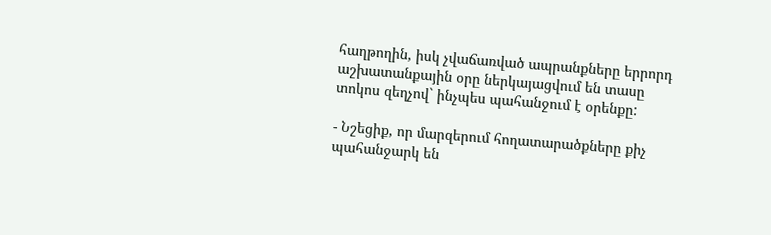հաղթողին, իսկ չվաճառված ապրանքները երրորդ աշխատանքային օրը ներկայացվում են տասը տոկոս զեղչով` ինչպես պահանջում է օրենքը:

- Նշեցիք, որ մարզերում հողատարածքները քիչ պահանջարկ են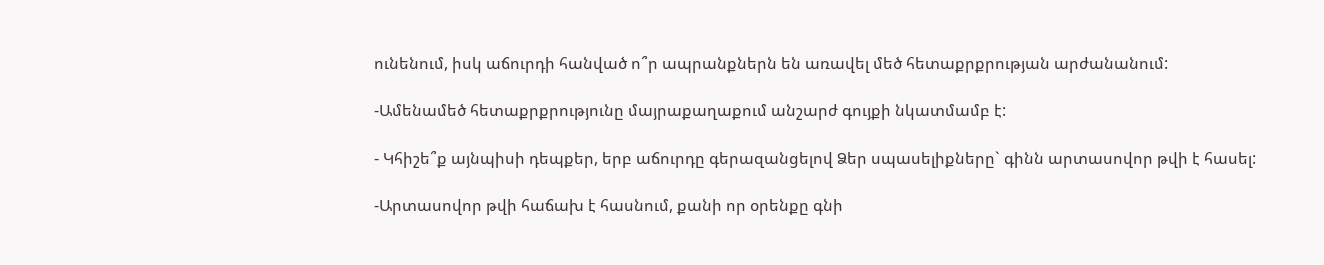ունենում, իսկ աճուրդի հանված ո՞ր ապրանքներն են առավել մեծ հետաքրքրության արժանանում:

-Ամենամեծ հետաքրքրությունը մայրաքաղաքում անշարժ գույքի նկատմամբ է:

- Կհիշե՞ք այնպիսի դեպքեր, երբ աճուրդը գերազանցելով Ձեր սպասելիքները` գինն արտասովոր թվի է հասել:

-Արտասովոր թվի հաճախ է հասնում, քանի որ օրենքը գնի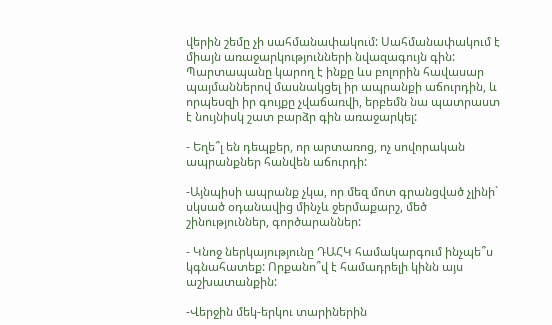վերին շեմը չի սահմանափակում: Սահմանափակում է միայն առաջարկությունների նվազագույն գին: Պարտապանը կարող է ինքը ևս բոլորին հավասար պայմաններով մասնակցել իր ապրանքի աճուրդին, և որպեսզի իր գույքը չվաճառվի, երբեմն նա պատրաստ է նույնիսկ շատ բարձր գին առաջարկել:

- Եղե՞լ են դեպքեր, որ արտառոց, ոչ սովորական ապրանքներ հանվեն աճուրդի:

-Այնպիսի ապրանք չկա, որ մեզ մոտ գրանցված չլինի` սկսած օդանավից մինչև ջերմաքարշ, մեծ շինություններ, գործարաններ:

- Կնոջ ներկայությունը ԴԱՀԿ համակարգում ինչպե՞ս կգնահատեք: Որքանո՞վ է համադրելի կինն այս աշխատանքին:

-Վերջին մեկ-երկու տարիներին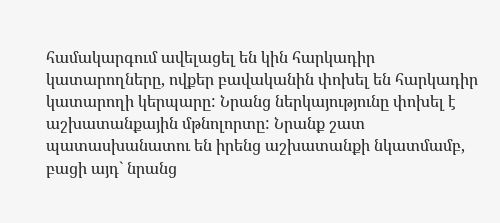համակարգում ավելացել են կին հարկադիր կատարողները, ովքեր բավականին փոխել են հարկադիր կատարողի կերպարը: Նրանց ներկայությունը փոխել է աշխատանքային մթնոլորտը: Նրանք շատ պատասխանատու են իրենց աշխատանքի նկատմամբ, բացի այդ` նրանց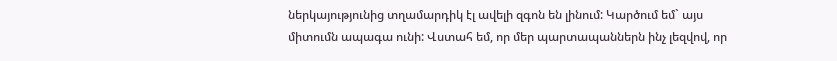ներկայությունից տղամարդիկ էլ ավելի զգոն են լինում: Կարծում եմ` այս միտումն ապագա ունի: Վստահ եմ, որ մեր պարտապաններն ինչ լեզվով, որ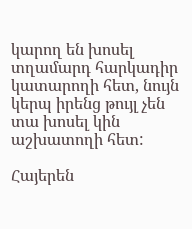կարող են խոսել տղամարդ հարկադիր կատարողի հետ, նույն կերպ իրենց թույլ չեն տա խոսել կին աշխատողի հետ:

Հայերեն